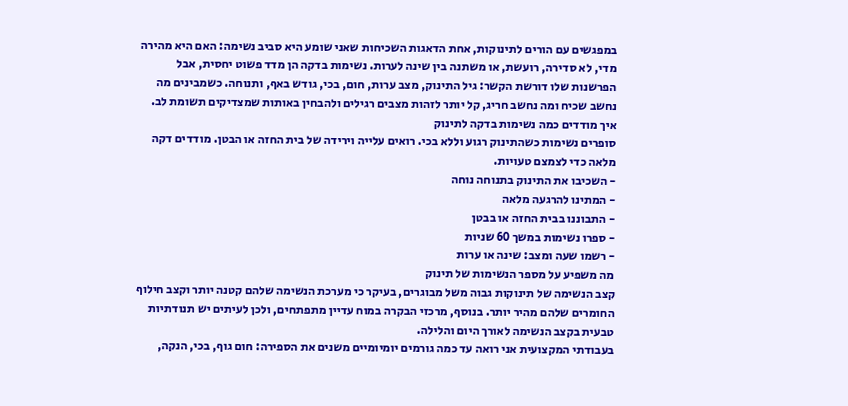במפגשים עם הורים לתינוקות, אחת הדאגות השכיחות שאני שומע היא סביב נשימה: האם היא מהירה מדי, לא סדירה, רועשת, או משתנה בין שינה לערות. נשימות בדקה הן מדד פשוט יחסית, אבל הפרשנות שלו דורשת הקשר: גיל התינוק, מצב ערות, חום, בכי, גודש באף, ותנוחה. כשמבינים מה נחשב שכיח ומה נחשב חריג, קל יותר לזהות מצבים רגילים ולהבחין באותות שמצדיקים תשומת לב.
איך מודדים כמה נשימות בדקה לתינוק
סופרים נשימות כשהתינוק רגוע וללא בכי. רואים עלייה וירידה של בית החזה או הבטן. מודדים דקה מלאה כדי לצמצם טעויות.
- השכיבו את התינוק בתנוחה נוחה
- המתינו להרגעה מלאה
- התבוננו בבית החזה או בבטן
- ספרו נשימות במשך 60 שניות
- רשמו שעה ומצב: שינה או ערות
מה משפיע על מספר הנשימות של תינוק
קצב הנשימה של תינוקות גבוה משל מבוגרים, בעיקר כי מערכת הנשימה שלהם קטנה יותר וקצב חילוף החומרים שלהם מהיר יותר. בנוסף, מרכזי הבקרה במוח עדיין מתפתחים, ולכן לעיתים יש תנודתיות טבעית בקצב הנשימה לאורך היום והלילה.
בעבודתי המקצועית אני רואה עד כמה גורמים יומיומיים משנים את הספירה: חום גוף, בכי, הנקה,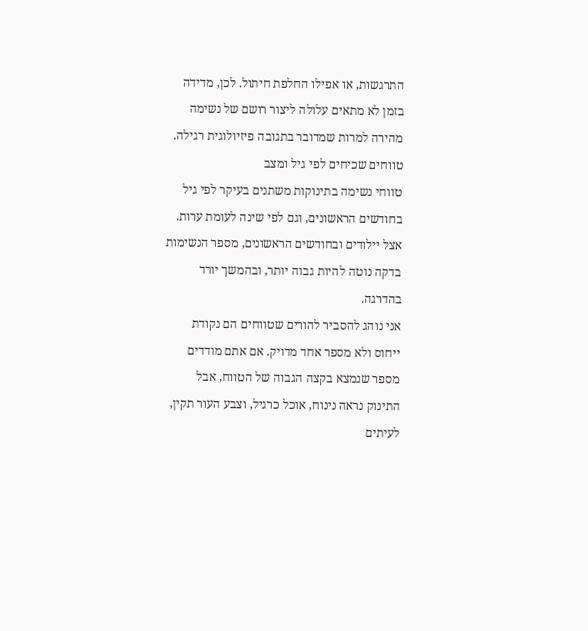התרגשות, או אפילו החלפת חיתול. לכן, מדידה בזמן לא מתאים עלולה ליצור רושם של נשימה מהירה למרות שמדובר בתגובה פיזיולוגית רגילה.
טווחים שכיחים לפי גיל ומצב
טווחי נשימה בתינוקות משתנים בעיקר לפי גיל בחודשים הראשונים, וגם לפי שינה לעומת ערות. אצל יילודים ובחודשים הראשונים, מספר הנשימות בדקה נוטה להיות גבוה יותר, ובהמשך יורד בהדרגה.
אני נוהג להסביר להורים שטווחים הם נקודת ייחוס ולא מספר אחד מדויק. אם אתם מודדים מספר שנמצא בקצה הגבוה של הטווח, אבל התינוק נראה נינוח, אוכל כרגיל, וצבע העור תקין, לעיתים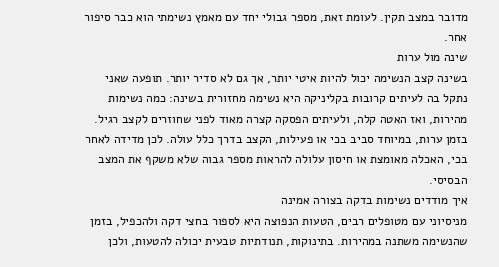מדובר במצב תקין. לעומת זאת, מספר גבולי יחד עם מאמץ נשימתי הוא כבר סיפור אחר.
שינה מול ערות
בשינה קצב הנשימה יכול להיות איטי יותר, אך גם לא סדיר יותר. תופעה שאני נתקל בה לעיתים קרובות בקליניקה היא נשימה מחזורית בשינה: כמה נשימות מהירות, ואז האטה קלה, ולעיתים הפסקה קצרה מאוד לפני שחוזרים לקצב רגיל.
בזמן ערות, במיוחד סביב בכי או פעילות, הקצב בדרך כלל עולה. לכן מדידה לאחר בכי, האכלה מאומצת או חיסון עלולה להראות מספר גבוה שלא משקף את המצב הבסיסי.
איך מודדים נשימות בדקה בצורה אמינה
מניסיוני עם מטופלים רבים, הטעות הנפוצה היא לספור בחצי דקה ולהכפיל, בזמן שהנשימה משתנה במהירות. בתינוקות, תנודתיות טבעית יכולה להטעות, ולכן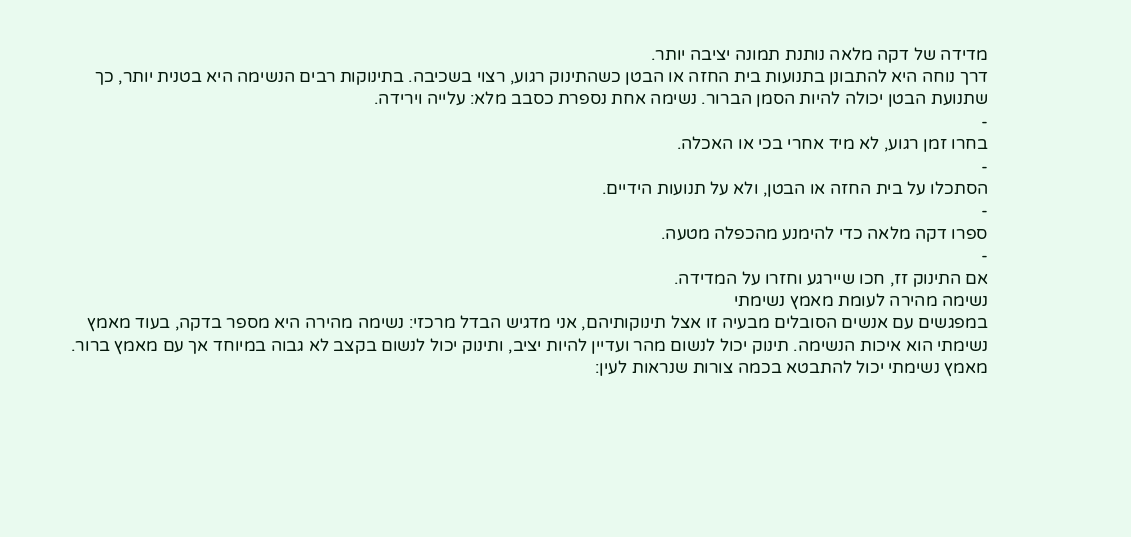מדידה של דקה מלאה נותנת תמונה יציבה יותר.
דרך נוחה היא להתבונן בתנועות בית החזה או הבטן כשהתינוק רגוע, רצוי בשכיבה. בתינוקות רבים הנשימה היא בטנית יותר, כך שתנועת הבטן יכולה להיות הסמן הברור. נשימה אחת נספרת כסבב מלא: עלייה וירידה.
-
בחרו זמן רגוע, לא מיד אחרי בכי או האכלה.
-
הסתכלו על בית החזה או הבטן, ולא על תנועות הידיים.
-
ספרו דקה מלאה כדי להימנע מהכפלה מטעה.
-
אם התינוק זז, חכו שיירגע וחזרו על המדידה.
נשימה מהירה לעומת מאמץ נשימתי
במפגשים עם אנשים הסובלים מבעיה זו אצל תינוקותיהם, אני מדגיש הבדל מרכזי: נשימה מהירה היא מספר בדקה, בעוד מאמץ נשימתי הוא איכות הנשימה. תינוק יכול לנשום מהר ועדיין להיות יציב, ותינוק יכול לנשום בקצב לא גבוה במיוחד אך עם מאמץ ברור.
מאמץ נשימתי יכול להתבטא בכמה צורות שנראות לעין: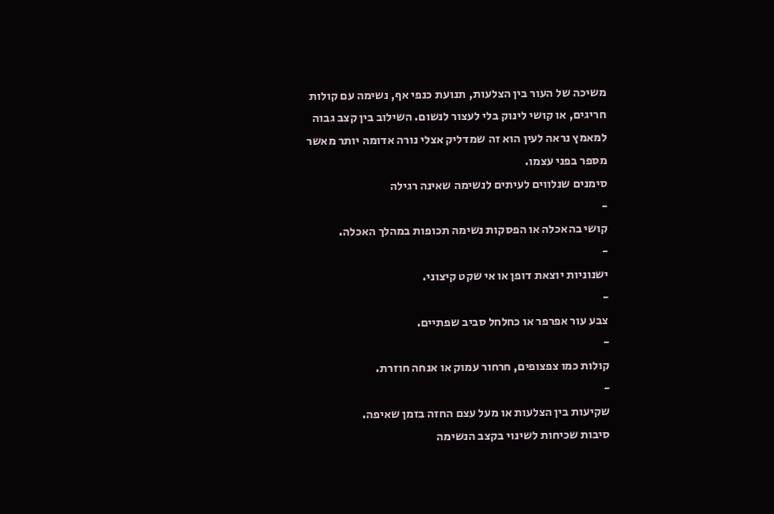משיכה של העור בין הצלעות, תנועת כנפי אף, נשימה עם קולות חריגים, או קושי לינוק בלי לעצור לנשום. השילוב בין קצב גבוה למאמץ נראה לעין הוא זה שמדליק אצלי נורה אדומה יותר מאשר מספר בפני עצמו.
סימנים שנלווים לעיתים לנשימה שאינה רגילה
-
קושי בהאכלה או הפסקות נשימה תכופות במהלך האכלה.
-
ישנוניות יוצאת דופן או אי שקט קיצוני.
-
צבע עור אפרפר או כחלחל סביב שפתיים.
-
קולות כמו צפצופים, חרחור עמוק או אנחה חוזרת.
-
שקיעות בין הצלעות או מעל עצם החזה בזמן שאיפה.
סיבות שכיחות לשינוי בקצב הנשימה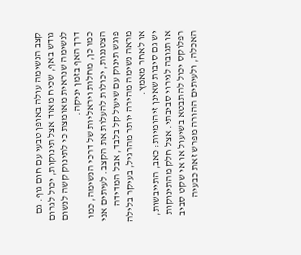קצב הנשימה עולה באופן טבעי עם חום גוף. גם גודש באף, שכיח מאוד אצל תינוקות, יכול לגרום לנשימה שנראית מאומצת כי לתינוק קשה לנשום דרך האף בזמן יניקה.
כמו כן, מחלות ויראליות של דרכי הנשימה, כמו הצטננות, יכולות להעלות את הקצב. לעיתים אני פוגש תינוק עם שיעול קל בלבד, אבל המדידה מראה נשימה מהירה יותר מהרגיל, בעיקר בלילה או לאחר מאמץ.
יש גם סיבות שאינן זיהומיות: כאב, התייבשות, או תגובה לגירוי סביבתי. אצל חלק מהתינוקות רפלוקס יכול להתבטא בשיעול או אי שקט סביב האכלה, ולעיתים ההורה מפרש זאת כבעיה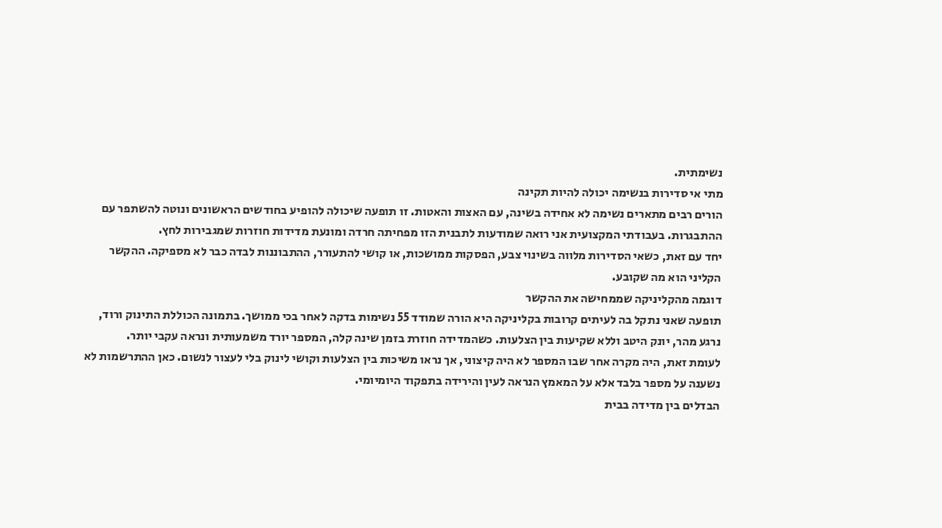נשימתית.
מתי אי סדירות בנשימה יכולה להיות תקינה
הורים רבים מתארים נשימה לא אחידה בשינה, עם האצות והאטות. זו תופעה שיכולה להופיע בחודשים הראשונים ונוטה להשתפר עם ההתבגרות. בעבודתי המקצועית אני רואה שמודעות לתבנית הזו מפחיתה חרדה ומונעת מדידות חוזרות שמגבירות לחץ.
יחד עם זאת, כשאי הסדירות מלווה בשינוי צבע, הפסקות ממושכות, או קושי להתעורר, ההתבוננות לבדה כבר לא מספיקה. ההקשר הקליני הוא מה שקובע.
דוגמה מהקליניקה שממחישה את ההקשר
תופעה שאני נתקל בה לעיתים קרובות בקליניקה היא הורה שמודד 55 נשימות בדקה לאחר בכי ממושך. בתמונה הכוללת התינוק ורוד, נרגע מהר, יונק היטב וללא שקיעות בין הצלעות. כשהמדידה חוזרת בזמן שינה קלה, המספר יורד משמעותית ונראה עקבי יותר.
לעומת זאת, היה מקרה אחר שבו המספר לא היה קיצוני, אך נראו משיכות בין הצלעות וקושי לינוק בלי לעצור לנשום. כאן ההתרשמות לא נשענה על מספר בלבד אלא על המאמץ הנראה לעין והירידה בתפקוד היומיומי.
הבדלים בין מדידה בבית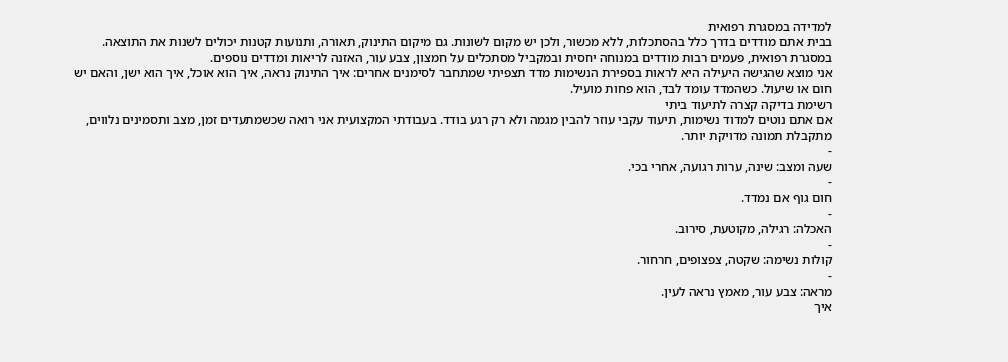למדידה במסגרת רפואית
בבית אתם מודדים בדרך כלל בהסתכלות, ללא מכשור, ולכן יש מקום לשונות. גם מיקום התינוק, תאורה, ותנועות קטנות יכולים לשנות את התוצאה. במסגרת רפואית, פעמים רבות מודדים במנוחה יחסית ובמקביל מסתכלים על חמצון, צבע עור, האזנה לריאות ומדדים נוספים.
אני מוצא שהגישה היעילה היא לראות בספירת הנשימות מדד תצפיתי שמתחבר לסימנים אחרים: איך התינוק נראה, איך הוא אוכל, איך הוא ישן, והאם יש חום או שיעול. כשהמדד עומד לבד, הוא פחות מועיל.
רשימת בדיקה קצרה לתיעוד ביתי
אם אתם נוטים למדוד נשימות, תיעוד עקבי עוזר להבין מגמה ולא רק רגע בודד. בעבודתי המקצועית אני רואה שכשמתעדים זמן, מצב ותסמינים נלווים, מתקבלת תמונה מדויקת יותר.
-
שעה ומצב: שינה, ערות רגועה, אחרי בכי.
-
חום גוף אם נמדד.
-
האכלה: רגילה, מקוטעת, סירוב.
-
קולות נשימה: שקטה, צפצופים, חרחור.
-
מראה: צבע עור, מאמץ נראה לעין.
איך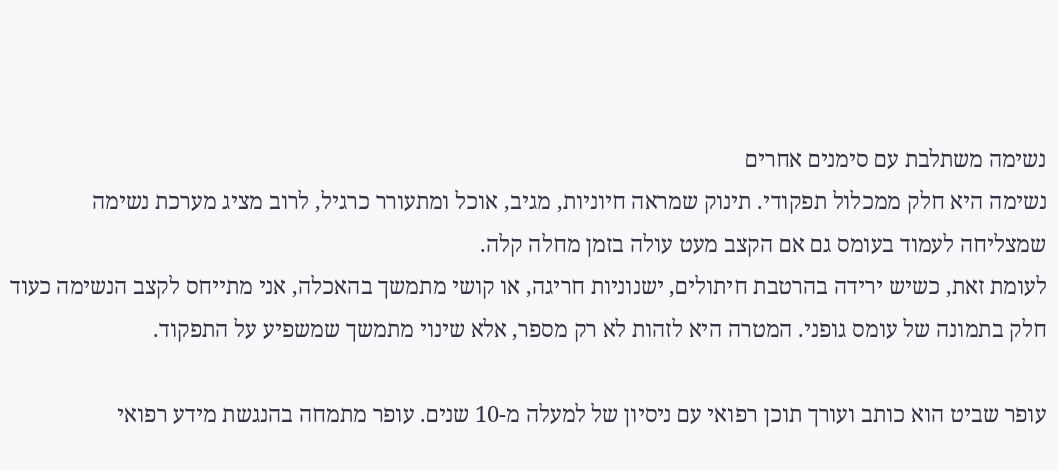נשימה משתלבת עם סימנים אחרים
נשימה היא חלק ממכלול תפקודי. תינוק שמראה חיוניות, מגיב, אוכל ומתעורר כרגיל, לרוב מציג מערכת נשימה שמצליחה לעמוד בעומס גם אם הקצב מעט עולה בזמן מחלה קלה.
לעומת זאת, כשיש ירידה בהרטבת חיתולים, ישנוניות חריגה, או קושי מתמשך בהאכלה, אני מתייחס לקצב הנשימה כעוד חלק בתמונה של עומס גופני. המטרה היא לזהות לא רק מספר, אלא שינוי מתמשך שמשפיע על התפקוד.

עופר שביט הוא כותב ועורך תוכן רפואי עם ניסיון של למעלה מ-10 שנים. עופר מתמחה בהנגשת מידע רפואי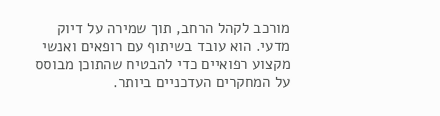מורכב לקהל הרחב, תוך שמירה על דיוק מדעי. הוא עובד בשיתוף עם רופאים ואנשי מקצוע רפואיים כדי להבטיח שהתוכן מבוסס על המחקרים העדכניים ביותר.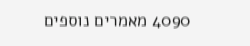4090 מאמרים נוספים